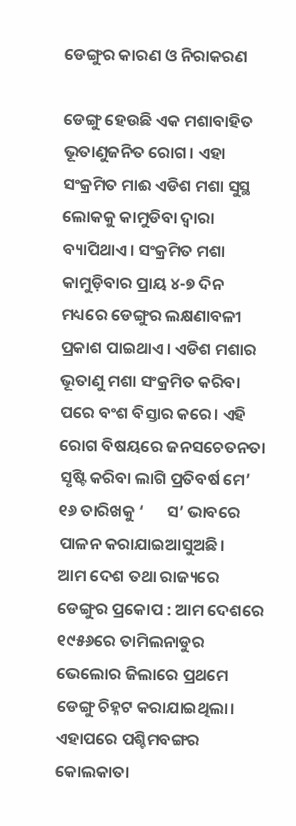ଡେଙ୍ଗୁର କାରଣ ଓ ନିରାକରଣ

ଡେଙ୍ଗୁ ହେଉଛି ଏକ ମଶାବାହିତ ଭୂତାଣୁଜନିତ ରୋଗ। ଏହା ସଂକ୍ରମିତ ମାଈ ଏଡିଶ ମଶା ସୁସ୍ଥ ଲୋକକୁ କାମୁଡିବା ଦ୍ୱାରା ବ୍ୟାପିଥାଏ। ସଂକ୍ରମିତ ମଶା କାମୁଡ଼ିବାର ପ୍ରାୟ ୪-୭ ଦିନ ମଧ୍ୟରେ ଡେଙ୍ଗୁର ଲକ୍ଷଣାବଳୀ ପ୍ରକାଶ ପାଇଥାଏ। ଏଡିଶ ମଶାର ଭୂତାଣୁ ମଶା ସଂକ୍ରମିତ କରିବା ପରେ ବଂଶ ବିସ୍ତାର କରେ। ଏହି ରୋଗ ବିଷୟରେ ଜନସଚେତନତା ସୃଷ୍ଟି କରିବା ଲାଗି ପ୍ରତିବର୍ଷ ମେ’ ୧୬ ତାରିଖକୁ ‘      ସ’ ଭାବରେ ପାଳନ କରାଯାଇଆସୁଅଛି।
ଆମ ଦେଶ ତଥା ରାଜ୍ୟରେ ଡେଙ୍ଗୁର ପ୍ରକୋପ : ଆମ ଦେଶରେ ୧୯୫୬ରେ ତାମିଲନାଡୁର ଭେଲୋର ଜିଲାରେ ପ୍ରଥମେ ଡେଙ୍ଗୁ ଚିହ୍ନଟ କରାଯାଇଥିଲା। ଏହାପରେ ପଶ୍ଚିମବଙ୍ଗର କୋଲକାତା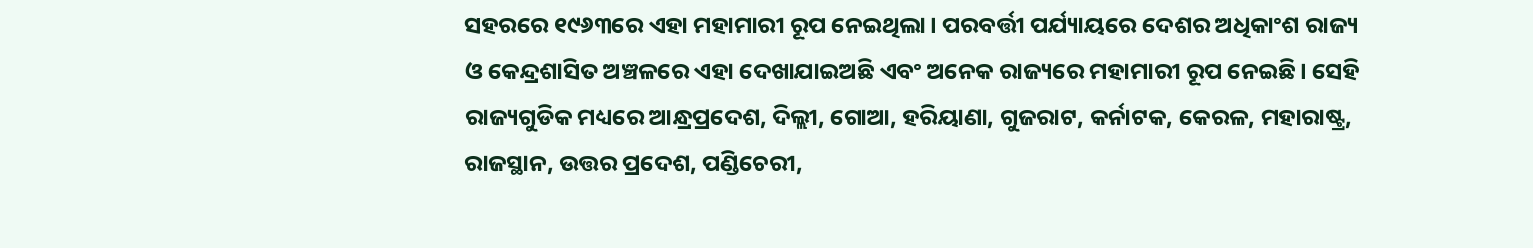ସହରରେ ୧୯୬୩ରେ ଏହା ମହାମାରୀ ରୂପ ନେଇଥିଲା। ପରବର୍ତ୍ତୀ ପର୍ଯ୍ୟାୟରେ ଦେଶର ଅଧିକାଂଶ ରାଜ୍ୟ ଓ କେନ୍ଦ୍ରଶାସିତ ଅଞ୍ଚଳରେ ଏହା ଦେଖାଯାଇଅଛି ଏବଂ ଅନେକ ରାଜ୍ୟରେ ମହାମାରୀ ରୂପ ନେଇଛି। ସେହି ରାଜ୍ୟଗୁଡିକ ମଧ୍ୟରେ ଆନ୍ଧ୍ରପ୍ରଦେଶ, ଦିଲ୍ଲୀ, ଗୋଆ, ହରିୟାଣା, ଗୁଜରାଟ, କର୍ନାଟକ, କେରଳ, ମହାରାଷ୍ଟ୍ର, ରାଜସ୍ଥାନ, ଉତ୍ତର ପ୍ରଦେଶ, ପଣ୍ଡିଚେରୀ,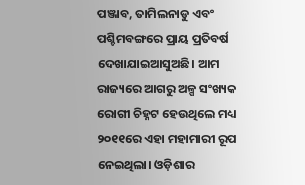ପଞ୍ଜାବ, ତାମିଲନାଡୁ ଏବଂ ପଶ୍ଚିମବଙ୍ଗରେ ପ୍ରାୟ ପ୍ରତିବର୍ଷ ଦେଖାଯାଇଆସୁଅଛି। ଆମ ରାଜ୍ୟରେ ଆଗରୁ ଅଳ୍ପ ସଂଖ୍ୟକ ରୋଗୀ ଚିହ୍ନଟ ହେଉଥିଲେ ମଧ୍ୟ ୨୦୧୧ରେ ଏହା ମହାମାରୀ ରୂପ ନେଇଥିଲା। ଓଡ଼ିଶାର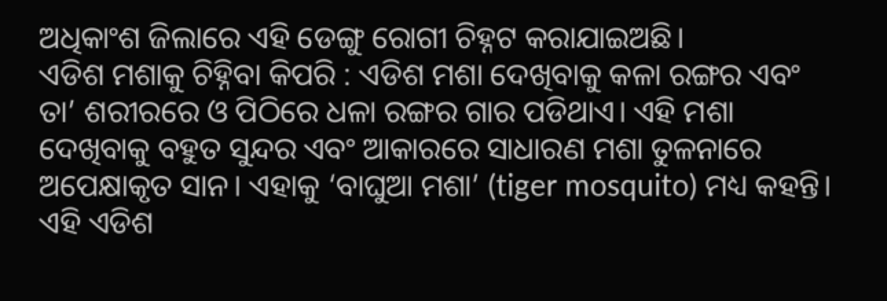ଅଧିକାଂଶ ଜିଲାରେ ଏହି ଡେଙ୍ଗୁ ରୋଗୀ ଚିହ୍ନଟ କରାଯାଇଅଛି।
ଏଡିଶ ମଶାକୁ ଚିହ୍ନିବା କିପରି : ଏଡିଶ ମଶା ଦେଖିବାକୁ କଳା ରଙ୍ଗର ଏବଂ ତା’ ଶରୀରରେ ଓ ପିଠିରେ ଧଳା ରଙ୍ଗର ଗାର ପଡିଥାଏ। ଏହି ମଶା ଦେଖିବାକୁ ବହୁତ ସୁନ୍ଦର ଏବଂ ଆକାରରେ ସାଧାରଣ ମଶା ତୁଳନାରେ ଅପେକ୍ଷାକୃତ ସାନ। ଏହାକୁ ‘ବାଘୁଆ ମଶା’ (tiger mosquito) ମଧ୍ୟ କହନ୍ତି। ଏହି ଏଡିଶ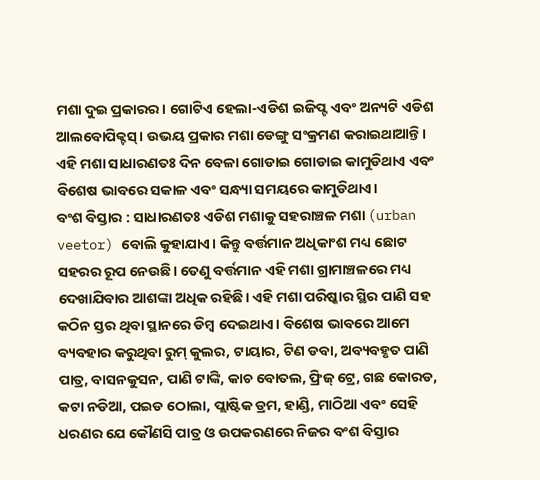ମଶା ଦୁଇ ପ୍ରକାରର। ଗୋଟିଏ ହେଲା-ଏଡିଶ ଇଜିପ୍ଟ ଏବଂ ଅନ୍ୟଟି ଏଡିଶ ଆଲବୋପିକ୍ଟସ୍‌। ଉଭୟ ପ୍ରକାର ମଶା ଡେଙ୍ଗୁ ସଂକ୍ରମଣ କରାଇଥାଆନ୍ତି। ଏହି ମଶା ସାଧାରଣତଃ ଦିନ ବେଳା ଗୋଡାଇ ଗୋଡାଇ କାମୁଡିଥାଏ ଏବଂ ବିଶେଷ ଭାବରେ ସକାଳ ଏବଂ ସନ୍ଧ୍ୟା ସମୟରେ କାମୁଡିଥାଏ।
ବଂଶ ବିସ୍ତାର : ସାଧାରଣତଃ ଏଡିଶ ମଶାକୁ ସହରାଞ୍ଚଳ ମଶା (urban veetor) ବୋଲି କୁହାଯାଏ। କିନ୍ତୁ ବର୍ତ୍ତମାନ ଅଧିକାଂଶ ମଧ୍ୟ ଛୋଟ ସହରର ରୂପ ନେଉଛି। ତେଣୁ ବର୍ତ୍ତମାନ ଏହି ମଶା ଗ୍ରାମାଞ୍ଚଳରେ ମଧ୍ୟ ଦେଖାଯିବାର ଆଶଙ୍କା ଅଧିକ ରହିଛି। ଏହି ମଶା ପରିଷ୍କାର ସ୍ଥିର ପାଣି ସହ କଠିନ ସ୍ତର ଥିବା ସ୍ଥାନରେ ଡିମ୍ବ ଦେଇଥାଏ। ବିଶେଷ ଭାବରେ ଆମେ ବ୍ୟବହାର କରୁଥିବା ରୁମ୍‌ କୁଲର, ଟାୟାର, ଟିଣ ଡବା, ଅବ୍ୟବହୃତ ପାଣି ପାତ୍ର, ବାସନକୁସନ, ପାଣି ଟାଙ୍କି, କାଚ ବୋତଲ, ଫ୍ରିଜ୍‌ ଟ୍ରେ, ଗଛ କୋରଡ, କଟା ନଡିଆ, ପଇଡ ଠୋଲା, ପ୍ଲାଷ୍ଟିକ ଡ୍ରମ, ହାଣ୍ଡି, ମାଠିଆ ଏବଂ ସେହି ଧରଣର ଯେ କୌଣସି ପାତ୍ର ଓ ଉପକରଣରେ ନିଜର ବଂଶ ବିସ୍ତାର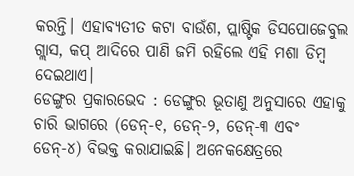କରନ୍ତି। ଏହାବ୍ୟତୀତ କଟା ବାଉଁଶ, ପ୍ଲାଷ୍ଟିକ ଡିସପୋଜେବୁଲ ଗ୍ଲାସ, କପ୍‌ ଆଦିରେ ପାଣି ଜମି ରହିଲେ ଏହି ମଶା ଡିମ୍ବ ଦେଇଥାଏ।
ଡେଙ୍ଗୁର ପ୍ରକାରଭେଦ : ଡେଙ୍ଗୁର ଭୂତାଣୁ ଅନୁସାରେ ଏହାକୁ ଚାରି ଭାଗରେ (ଡେନ୍‌-୧, ଡେନ୍‌-୨, ଡେନ୍‌-୩ ଏବଂ ଡେନ୍‌-୪) ବିଭକ୍ତ କରାଯାଇଛି। ଅନେକକ୍ଷେତ୍ରରେ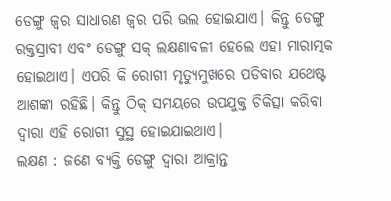ଡେଙ୍ଗୁ ଜ୍ୱର ସାଧାରଣ ଜ୍ୱର ପରି ଭଲ ହୋଇଯାଏ। କିନ୍ତୁ ଡେଙ୍ଗୁ ରକ୍ତସ୍ରାବୀ ଏବଂ ଡେଙ୍ଗୁ ସକ୍‌ ଲକ୍ଷଣାବଳୀ ହେଲେ ଏହା ମାରାତ୍ମକ ହୋଇଥାଏ। ଏପରି କି ରୋଗୀ ମୃତ୍ୟୁମୁଖରେ ପଡିବାର ଯଥେଷ୍ଟ ଆଶଙ୍କା ରହିଛି। କିନ୍ତୁ ଠିକ୍‌ ସମୟରେ ଉପଯୁକ୍ତ ଚିକିତ୍ସା କରିବା ଦ୍ୱାରା ଏହି ରୋଗୀ ସୁସ୍ଥ ହୋଇଯାଇଥାଏ।
ଲକ୍ଷଣ : ଜଣେ ବ୍ୟକ୍ତି ଡେଙ୍ଗୁ ଦ୍ୱାରା ଆକ୍ରାନ୍ତ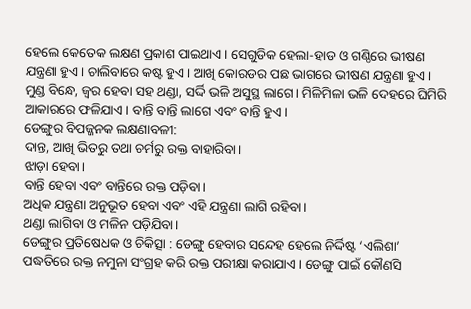ହେଲେ କେତେକ ଲକ୍ଷଣ ପ୍ରକାଶ ପାଇଥାଏ। ସେଗୁଡିକ ହେଲା-ହାଡ ଓ ଗଣ୍ଠିରେ ଭୀଷଣ ଯନ୍ତ୍ରଣା ହୁଏ। ଚାଲିବାରେ କଷ୍ଟ ହୁଏ। ଆଖି କୋରଡର ପଛ ଭାଗରେ ଭୀଷଣ ଯନ୍ତ୍ରଣା ହୁଏ। ମୁଣ୍ଡ ବିନ୍ଧେ, ଜ୍ୱର ହେବା ସହ ଥଣ୍ଡା, ସର୍ଦ୍ଦି ଭଳି ଅସୁସ୍ଥ ଲାଗେ। ମିଳିମିଳା ଭଳି ଦେହରେ ଘିମିରି ଆକାରରେ ଫଳିଯାଏ। ବାନ୍ତି ବାନ୍ତି ଲାଗେ ଏବଂ ବାନ୍ତି ହୁଏ।
ଡେଙ୍ଗୁର ବିପଜ୍ଜନକ ଲକ୍ଷଣାବଳୀ:
ଦାନ୍ତ, ଆଖି ଭିତରୁ ତଥା ଚର୍ମରୁ ରକ୍ତ ବାହାରିବା।
ଝାଡ଼ା ହେବା।
ବାନ୍ତି ହେବା ଏବଂ ବାନ୍ତିରେ ରକ୍ତ ପଡ଼ିବା।
ଅଧିକ ଯନ୍ତ୍ରଣା ଅନୁଭୂତ ହେବା ଏବଂ ଏହି ଯନ୍ତ୍ରଣା ଲାଗି ରହିବା।
ଥଣ୍ଡା ଲାଗିବା ଓ ମଳିନ ପଡ଼ିଯିବା।
ଡେଙ୍ଗୁର ପ୍ରତିଷେଧକ ଓ ଚିକିତ୍ସା : ଡେଙ୍ଗୁ ହେବାର ସନ୍ଦେହ ହେଲେ ନିର୍ଦ୍ଦିଷ୍ଟ ‘ଏଲିଶା’ ପଦ୍ଧତିରେ ରକ୍ତ ନମୁନା ସଂଗ୍ରହ କରି ରକ୍ତ ପରୀକ୍ଷା କରାଯାଏ। ଡେଙ୍ଗୁ ପାଇଁ କୌଣସି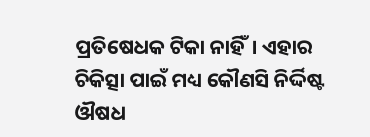ପ୍ରତିଷେଧକ ଟିକା ନାହିଁ। ଏହାର ଚିକିତ୍ସା ପାଇଁ ମଧ୍ୟ କୌଣସି ନିର୍ଦ୍ଦିଷ୍ଟ ଔଷଧ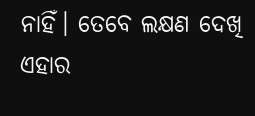ନାହିଁ। ତେବେ ଲକ୍ଷଣ ଦେଖି ଏହାର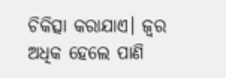ଚିକିତ୍ସା କରାଯାଏ। ଜ୍ୱର ଅଧିକ ହେଲେ ପାଣି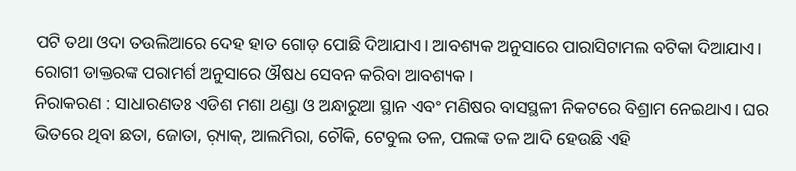ପଟି ତଥା ଓଦା ତଉଲିଆରେ ଦେହ ହାତ ଗୋଡ଼ ପୋଛି ଦିଆଯାଏ। ଆବଶ୍ୟକ ଅନୁସାରେ ପାରାସିଟାମଲ ବଟିକା ଦିଆଯାଏ। ରୋଗୀ ଡାକ୍ତରଙ୍କ ପରାମର୍ଶ ଅନୁସାରେ ଔଷଧ ସେବନ କରିବା ଆବଶ୍ୟକ।
ନିରାକରଣ : ସାଧାରଣତଃ ଏଡିଶ ମଶା ଥଣ୍ଡା ଓ ଅନ୍ଧାରୁଆ ସ୍ଥାନ ଏବଂ ମଣିଷର ବାସସ୍ଥଳୀ ନିକଟରେ ବିଶ୍ରାମ ନେଇଥାଏ। ଘର ଭିତରେ ଥିବା ଛତା, ଜୋତା, ର଼୍ୟାକ୍‌, ଆଲମିରା, ଚୌକି, ଟେବୁଲ ତଳ, ପଲଙ୍କ ତଳ ଆଦି ହେଉଛି ଏହି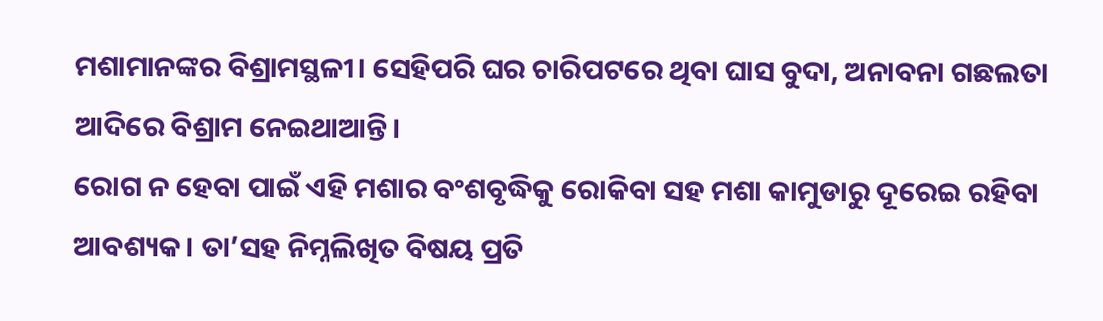ମଶାମାନଙ୍କର ବିଶ୍ରାମସ୍ଥଳୀ। ସେହିପରି ଘର ଚାରିପଟରେ ଥିବା ଘାସ ବୁଦା, ଅନାବନା ଗଛଲତା ଆଦିରେ ବିଶ୍ରାମ ନେଇଥାଆନ୍ତି।
ରୋଗ ନ ହେବା ପାଇଁ ଏହି ମଶାର ବଂଶବୃଦ୍ଧିକୁ ରୋକିବା ସହ ମଶା କାମୁଡାରୁ ଦୂରେଇ ରହିବା ଆବଶ୍ୟକ। ତା’ସହ ନିମ୍ନଲିଖିତ ବିଷୟ ପ୍ରତି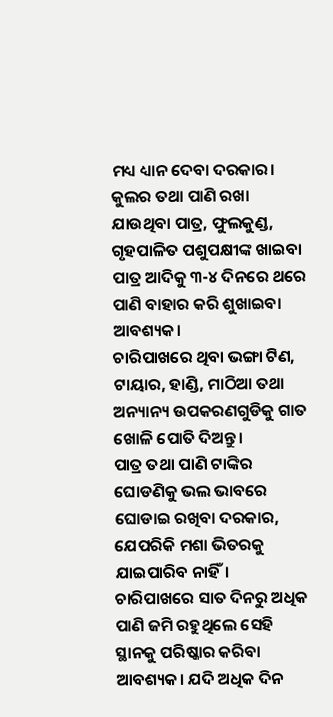ମଧ୍ୟ ଧ୍ୟାନ ଦେବା ଦରକାର।
କୁଲର ତଥା ପାଣି ରଖା ଯାଉଥିବା ପାତ୍ର, ଫୁଲକୁଣ୍ଡ, ଗୃହପାଳିତ ପଶୁପକ୍ଷୀଙ୍କ ଖାଇବା ପାତ୍ର ଆଦିକୁ ୩-୪ ଦିନରେ ଥରେ ପାଣି ବାହାର କରି ଶୁଖାଇବା ଆବଶ୍ୟକ।
ଚାରିପାଖରେ ଥିବା ଭଙ୍ଗା ଟିଣ, ଟାୟାର, ହାଣ୍ଡି, ମାଠିଆ ତଥା ଅନ୍ୟାନ୍ୟ ଉପକରଣଗୁଡିକୁ ଗାତ ଖୋଳି ପୋତି ଦିଅନ୍ତୁ।
ପାତ୍ର ତଥା ପାଣି ଟାଙ୍କିର ଘୋଡଣିକୁ ଭଲ ଭାବରେ ଘୋଡାଇ ରଖିବା ଦରକାର, ଯେପରିକି ମଶା ଭିତରକୁ ଯାଇପାରିବ ନାହିଁ।
ଚାରିପାଖରେ ସାତ ଦିନରୁ ଅଧିକ ପାଣି ଜମି ରହୁଥିଲେ ସେହି ସ୍ଥାନକୁ ପରିଷ୍କାର କରିବା ଆବଶ୍ୟକ। ଯଦି ଅଧିକ ଦିନ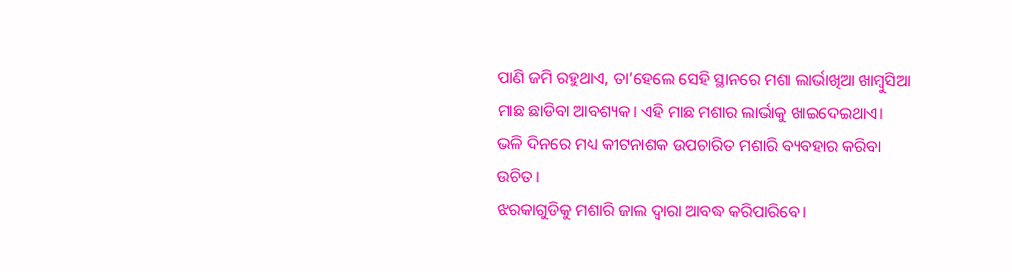ପାଣି ଜମି ରହୁଥାଏ, ତା’ହେଲେ ସେହି ସ୍ଥାନରେ ମଶା ଲାର୍ଭାଖିଆ ଖାମ୍ବୁସିଆ ମାଛ ଛାଡିବା ଆବଶ୍ୟକ। ଏହି ମାଛ ମଶାର ଲାର୍ଭାକୁ ଖାଇଦେଇଥାଏ।
ଭଳି ଦିନରେ ମଧ୍ୟ କୀଟନାଶକ ଉପଚାରିତ ମଶାରି ବ୍ୟବହାର କରିବା ଉଚିତ।
ଝରକାଗୁଡିକୁ ମଶାରି ଜାଲ ଦ୍ୱାରା ଆବଦ୍ଧ କରିପାରିବେ।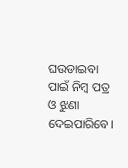ଘଉଡାଇବା ପାଇଁ ନିମ୍ବ ପତ୍ର ଓ ଝୁଣା ଦେଇପାରିବେ।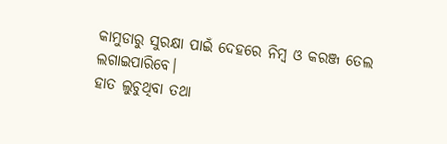କାମୁଡାରୁ ସୁରକ୍ଷା ପାଇଁ ଦେହରେ ନିମ୍ବ ଓ କରଞ୍ଜ ତେଲ ଲଗାଇପାରିବେ।
ହାତ ଲୁଚୁଥିବା ତଥା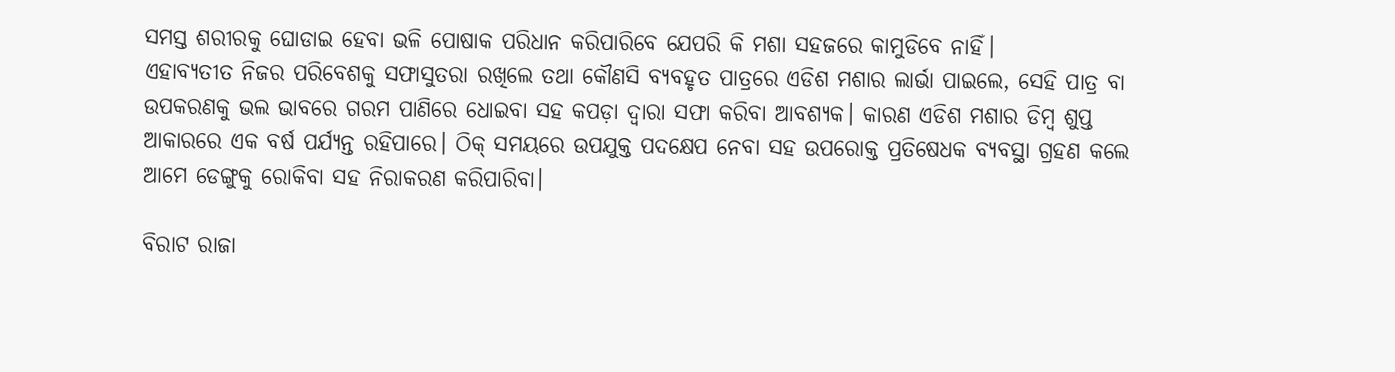ସମସ୍ତ ଶରୀରକୁ ଘୋଡାଇ ହେବା ଭଳି ପୋଷାକ ପରିଧାନ କରିପାରିବେ ଯେପରି କି ମଶା ସହଜରେ କାମୁଡିବେ ନାହିଁ।
ଏହାବ୍ୟତୀତ ନିଜର ପରିବେଶକୁ ସଫାସୁତରା ରଖିଲେ ତଥା କୌଣସି ବ୍ୟବହୃତ ପାତ୍ରରେ ଏଡିଶ ମଶାର ଲାର୍ଭା ପାଇଲେ, ସେହି ପାତ୍ର ବା ଉପକରଣକୁ ଭଲ ଭାବରେ ଗରମ ପାଣିରେ ଧୋଇବା ସହ କପଡ଼ା ଦ୍ୱାରା ସଫା କରିବା ଆବଶ୍ୟକ। କାରଣ ଏଡିଶ ମଶାର ଡିମ୍ବ ଶୁପ୍ତ ଆକାରରେ ଏକ ବର୍ଷ ପର୍ଯ୍ୟନ୍ତ ରହିପାରେ। ଠିକ୍‌ ସମୟରେ ଉପଯୁକ୍ତ ପଦକ୍ଷେପ ନେବା ସହ ଉପରୋକ୍ତ ପ୍ରତିଷେଧକ ବ୍ୟବସ୍ଥା ଗ୍ରହଣ କଲେ ଆମେ ଡେଙ୍ଗୁକୁ ରୋକିବା ସହ ନିରାକରଣ କରିପାରିବା।

ବିରାଟ ରାଜା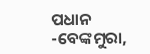ପଧାନ
-ବେଙ୍କମୁରା,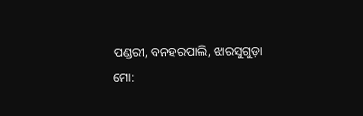ପଣ୍ଡରୀ, ବନହରପାଲି, ଝାରସୁଗୁଡ଼ା
ମୋ: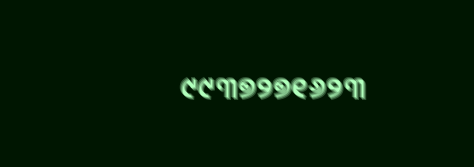୯୯୩୭୨୭୧୬୨୩